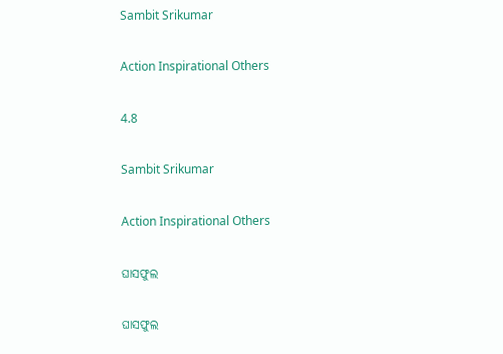Sambit Srikumar

Action Inspirational Others

4.8

Sambit Srikumar

Action Inspirational Others

ଘାସଫୁଲ

ଘାସଫୁଲ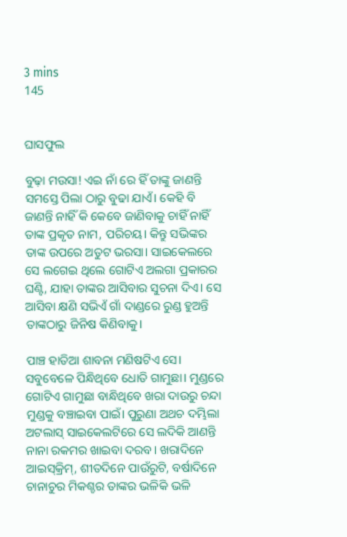3 mins
145


ଘାସଫୁଲ

ବୁଢ଼ା ମଉସା! ଏଇ ନାଁ ରେ ହିଁ ତାଙ୍କୁ ଜାଣନ୍ତି ସମସ୍ତେ ପିଲା ଠାରୁ ବୁଢା ଯାଏଁ। କେହି ବି ଜାଣନ୍ତି ନାହିଁ କି କେବେ ଜାଣିବାକୁ ଚାହିଁ ନାହିଁ ତାଙ୍କ ପ୍ରକୃତ ନାମ, ପରିଚୟ। କିନ୍ତୁ ସଭିଙ୍କର ତାଙ୍କ ଉପରେ ଅତୁଟ ଭରସା। ସାଇକେଲରେ ସେ ଲଗେଇ ଥିଲେ ଗୋଟିଏ ଅଲଗା ପ୍ରକାରର ଘଣ୍ଟି, ଯାହା ତାଙ୍କର ଆସିବାର ସୁଚନା ଦିଏ। ସେ ଆସିବା କ୍ଷଣି ସଭିଏଁ ଗାଁ ଦାଣ୍ଡରେ ରୁଣ୍ଡ ହୁଅନ୍ତି ତାଙ୍କଠାରୁ ଜିନିଷ କିଣିବାକୁ।

ପାଞ୍ଚ ହାତିଆ ଶାବନା ମଣିଷଟିଏ ସେ। ସବୁବେଳେ ପିନ୍ଧିଥିବେ ଧୋତି ଗାମୁଛା। ମୁଣ୍ଡରେ ଗୋଟିଏ ଗାମୁଛା ବାନ୍ଧିଥିବେ ଖରା ଦାଉରୁ ଚନ୍ଦା ମୁଣ୍ଡକୁ ବଞ୍ଚାଇବା ପାଇଁ। ପୁରୁଣା ଅଥଚ ଦମ୍ଭିଲା ଅଟଲାସ୍ ସାଇକେଲଟିରେ ସେ ଲଦିକି ଆଣନ୍ତି ନାନା ରକମର ଖାଇବା ଦରବ। ଖରାଦିନେ ଆଇସ୍‌କ୍ରିମ୍, ଶୀତଦିନେ ପାଉଁରୁଟି, ବର୍ଷାଦିନେ ଚାନାଚୁର ମିକଶ୍ଚର ତାଙ୍କର ଭଳିକି ଭଳି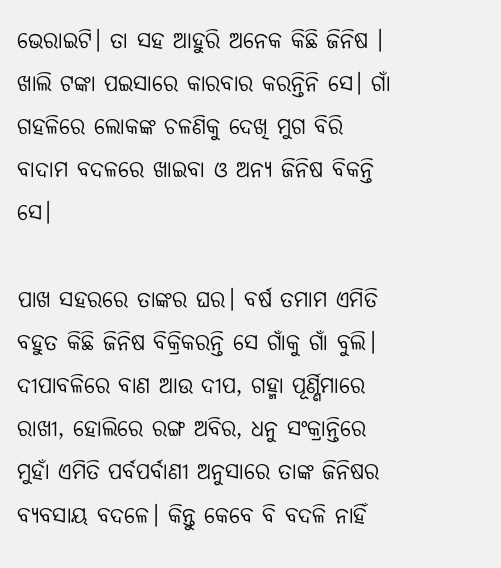ଭେରାଇଟି। ତା ସହ ଆହୁରି ଅନେକ କିଛି ଜିନିଷ । ଖାଲି ଟଙ୍କା ପଇସାରେ କାରବାର କରନ୍ତିନି ସେ। ଗାଁ ଗହଳିରେ ଲୋକଙ୍କ ଚଳଣିକୁ ଦେଖି ମୁଗ ବିରି ବାଦାମ ବଦଳରେ ଖାଇବା ଓ ଅନ୍ୟ ଜିନିଷ ବିକନ୍ତି ସେ।

ପାଖ ସହରରେ ତାଙ୍କର ଘର। ବର୍ଷ ତମାମ ଏମିତି ବହୁତ କିଛି ଜିନିଷ ବିକ୍ରିକରନ୍ତି ସେ ଗାଁକୁ ଗାଁ ବୁଲି। ଦୀପାବଳିରେ ବାଣ ଆଉ ଦୀପ, ଗହ୍ମା ପୂର୍ଣ୍ଣିମାରେ ରାଖୀ, ହୋଲିରେ ରଙ୍ଗ ଅବିର, ଧନୁ ସଂକ୍ରାନ୍ତିରେ ମୁହାଁ ଏମିତି ପର୍ବପର୍ବାଣୀ ଅନୁସାରେ ତାଙ୍କ ଜିନିଷର ବ୍ୟବସାୟ ବଦଳେ। କିନ୍ତୁ କେବେ ବି ବଦଳି ନାହିଁ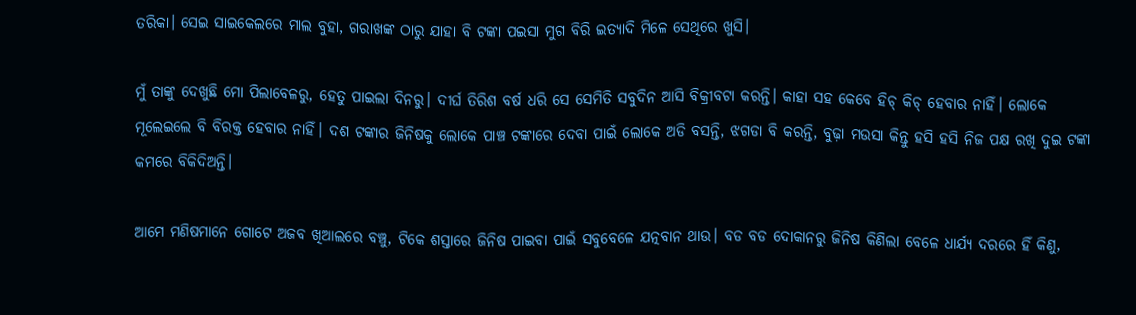ତରିକା। ସେଇ ସାଇକେଲରେ ମାଲ ବୁହା, ଗରାଖଙ୍କ ଠାରୁ ଯାହା ବି ଟଙ୍କା ପଇସା ମୁଗ ବିରି ଇତ୍ୟାଦି ମିଳେ ସେଥିରେ ଖୁସି।

ମୁଁ ତାଙ୍କୁ ଦେଖୁଛି ମୋ ପିଲାବେଳରୁ, ହେତୁ ପାଇଲା ଦିନରୁ। ଦୀର୍ଘ ତିରିଶ ବର୍ଷ ଧରି ସେ ସେମିତି ସବୁଦିନ ଆସି ବିକ୍ରୀବଟା କରନ୍ତି। କାହା ସହ କେବେ ହିଚ୍ କିଚ୍ ହେବାର ନାହିଁ। ଲୋକେ ମୂଲେଇଲେ ବି ବିରକ୍ତ ହେବାର ନାହିଁ। ଦଶ ଟଙ୍କାର ଜିନିଷକୁ ଲୋକେ ପାଞ୍ଚ ଟଙ୍କାରେ ଦେବା ପାଇଁ ଲୋକେ ଅଡି ବସନ୍ତି, ଝଗଡା ବି କରନ୍ତି, ବୁଢ଼ା ମଉସା କିନ୍ତୁ ହସି ହସି ନିଜ ପକ୍ଷ ରଖି ଦୁଇ ଟଙ୍କା କମରେ ବିକିଦିଅନ୍ତି।

ଆମେ ମଣିଷମାନେ ଗୋଟେ ଅଜବ ଖିଆଲରେ ବଞ୍ଚୁ, ଟିକେ ଶସ୍ତାରେ ଜିନିଷ ପାଇବା ପାଇଁ ସବୁବେଳେ ଯତ୍ନବାନ ଥାଉ। ବଡ ବଡ ଦୋକାନରୁ ଜିନିଷ କିଣିଲା ବେଳେ ଧାର୍ଯ୍ଯ ଦରରେ ହିଁ କିଣୁ,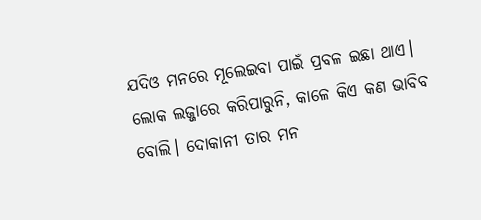ଯଦିଓ ମନରେ ମୂଲେଇବା ପାଇଁ ପ୍ରବଳ ଇଛା ଥାଏ। ଲୋକ ଲଜ୍ଜାରେ କରିପାରୁନି, କାଳେ କିଏ କଣ ଭାବିବ ବୋଲି। ଦୋକାନୀ ତାର ମନ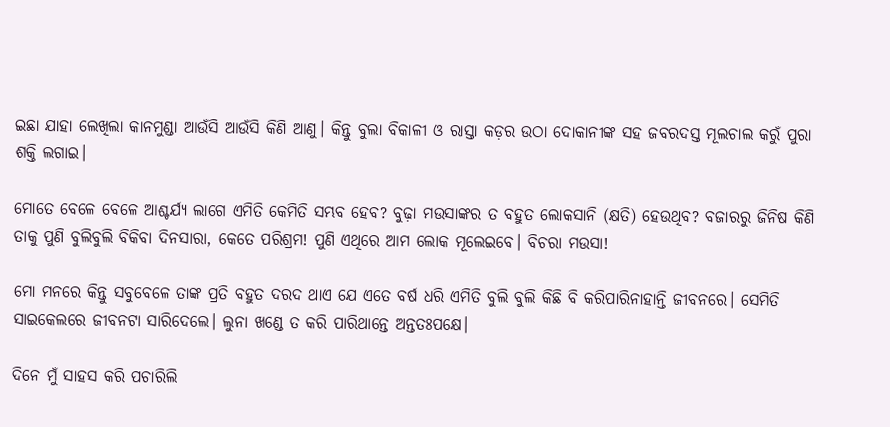ଇଛା ଯାହା ଲେଖିଲା କାନମୁଣ୍ଡା ଆଉଁସି ଆଉଁସି କିଣି ଆଣୁ। କିନ୍ତୁ ବୁଲା ବିକାଳୀ ଓ ରାସ୍ତା କଡ଼ର ଉଠା ଦୋକାନୀଙ୍କ ସହ ଜବରଦସ୍ତ ମୂଲଚାଲ କରୁଁ ପୁରା ଶକ୍ତି ଲଗାଇ।

ମୋତେ ବେଳେ ବେଳେ ଆଶ୍ଚର୍ଯ୍ୟ ଲାଗେ ଏମିତି କେମିତି ସମ୍ଭବ ହେବ? ବୁଢ଼ା ମଉସାଙ୍କର ତ ବହୁତ ଲୋକସାନି (କ୍ଷତି) ହେଉଥିବ? ବଜାରରୁ ଜିନିଷ କିଣି ତାକୁ ପୁଣି ବୁଲିବୁଲି ବିକିବା ଦିନସାରା, କେତେ ପରିଶ୍ରମ! ପୁଣି ଏଥିରେ ଆମ ଲୋକ ମୂଲେଇବେ। ବିଚରା ମଉସା!

ମୋ ମନରେ କିନ୍ତୁ ସବୁବେଳେ ତାଙ୍କ ପ୍ରତି ବହୁତ ଦରଦ ଥାଏ ଯେ ଏତେ ବର୍ଷ ଧରି ଏମିତି ବୁଲି ବୁଲି କିଛି ବି କରିପାରିନାହାନ୍ତି ଜୀବନରେ। ସେମିତି ସାଇକେଲରେ ଜୀବନଟା ସାରିଦେଲେ। ଲୁନା ଖଣ୍ଡେ ତ କରି ପାରିଥାନ୍ତେ ଅନ୍ତତଃପକ୍ଷେ।

ଦିନେ ମୁଁ ସାହସ କରି ପଚାରିଲି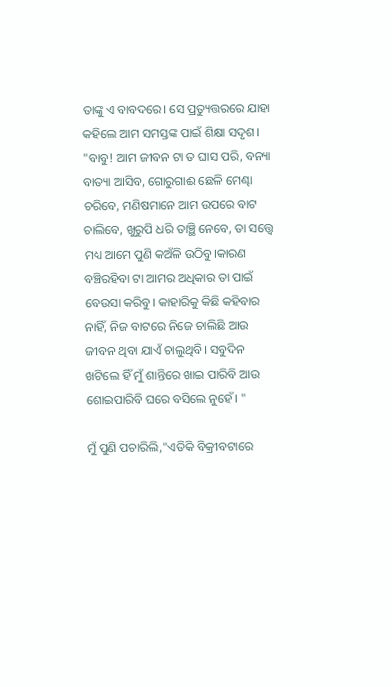ତାଙ୍କୁ ଏ ବାବଦରେ। ସେ ପ୍ରତ୍ୟୁତ୍ତରରେ ଯାହା କହିଲେ ଆମ ସମସ୍ତଙ୍କ ପାଇଁ ଶିକ୍ଷା ସଦୃଶ। "ବାବୁ! ଆମ ଜୀବନ ଟା ତ ଘାସ ପରି, ବନ୍ୟା ବାତ୍ୟା ଆସିବ, ଗୋରୁଗାଈ ଛେଳି ମେଣ୍ଢା ଚରିବେ, ମଣିଷମାନେ ଆମ ଉପରେ ବାଟ ଚାଲିବେ, ଖୁରୁପି ଧରି ତାଞ୍ଛି ନେବେ, ତା ସତ୍ତ୍ବେ ମଧ୍ୟ ଆମେ ପୁଣି କଅଁଳି ଉଠିବୁ।କାରଣ ବଞ୍ଚିରହିବା ଟା ଆମର ଅଧିକାର ତା ପାଇଁ ବେଉସା କରିବୁ। କାହାରିକୁ କିଛି କହିବାର ନାହିଁ, ନିଜ ବାଟରେ ନିଜେ ଚାଲିଛି ଆଉ ଜୀବନ ଥିବା ଯାଏଁ ଚାଲୁଥିବି। ସବୁଦିନ ଖଟିଲେ ହିଁ ମୁଁ ଶାନ୍ତିରେ ଖାଇ ପାରିବି ଆଉ ଶୋଇପାରିବି ଘରେ ବସିଲେ ନୁହେଁ। "

ମୁଁ ପୁଣି ପଚାରିଲି,"ଏତିକି ବିକ୍ରୀବଟାରେ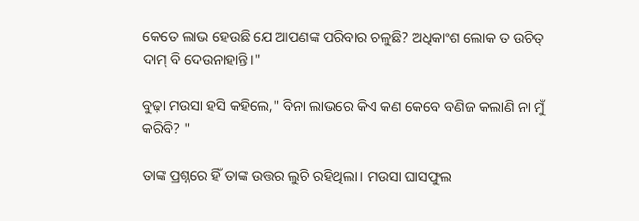କେତେ ଲାଭ ହେଉଛି ଯେ ଆପଣଙ୍କ ପରିବାର ଚଳୁଛି? ଅଧିକାଂଶ ଲୋକ ତ ଉଚିତ୍ ଦାମ୍ ବି ଦେଉନାହାନ୍ତି।"

ବୁଢ଼ା ମଉସା ହସି କହିଲେ," ବିନା ଲାଭରେ କିଏ କଣ କେବେ ବଣିଜ କଲାଣି ନା ମୁଁ କରିବି? "

ତାଙ୍କ ପ୍ରଶ୍ନରେ ହିଁ ତାଙ୍କ ଉତ୍ତର ଲୁଚି ରହିଥିଲା। ମଉସା ଘାସଫୁଲ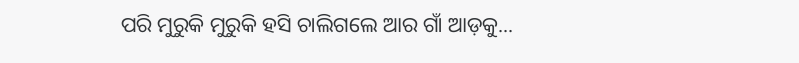ପରି ମୁରୁକି ମୁରୁକି ହସି ଚାଲିଗଲେ ଆର ଗାଁ ଆଡ଼କୁ...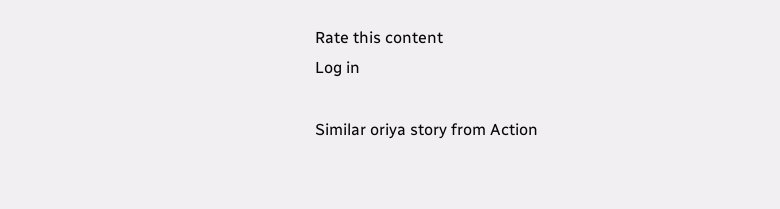Rate this content
Log in

Similar oriya story from Action